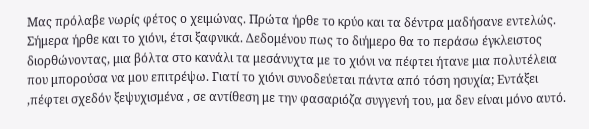Μας πρόλαβε νωρίς φέτος ο χειμώνας. Πρώτα ήρθε το κρύο και τα δέντρα μαδήσανε εντελώς. Σήμερα ήρθε και το χιόνι, έτσι ξαφνικά. Δεδομένου πως το διήμερο θα το περάσω έγκλειστος διορθώνοντας, μια βόλτα στο κανάλι τα μεσάνυχτα με το χιόνι να πέφτει ήτανε μια πολυτέλεια που μπορούσα να μου επιτρέψω. Γιατί το χιόνι συνοδεύεται πάντα από τόση ησυχία; Εντάξει ,πέφτει σχεδόν ξεψυχισμένα , σε αντίθεση με την φασαριόζα συγγενή του, μα δεν είναι μόνο αυτό.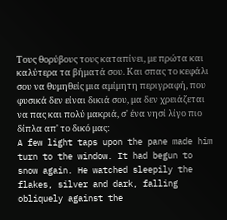Τους θορύβους τους καταπίνει, με πρώτα και καλύτερα τα βήματά σου. Και σπας το κεφάλι σου να θυμηθείς μια αμίμητη περιγραφή, που φυσικά δεν είναι δικιά σου, μα δεν χρειάζεται να πας και πολύ μακριά, σ' ένα νησί λίγο πιο δίπλα απ' το δικό μας:
A few light taps upon the pane made him turn to the window. It had begun to snow again. He watched sleepily the flakes, silver and dark, falling obliquely against the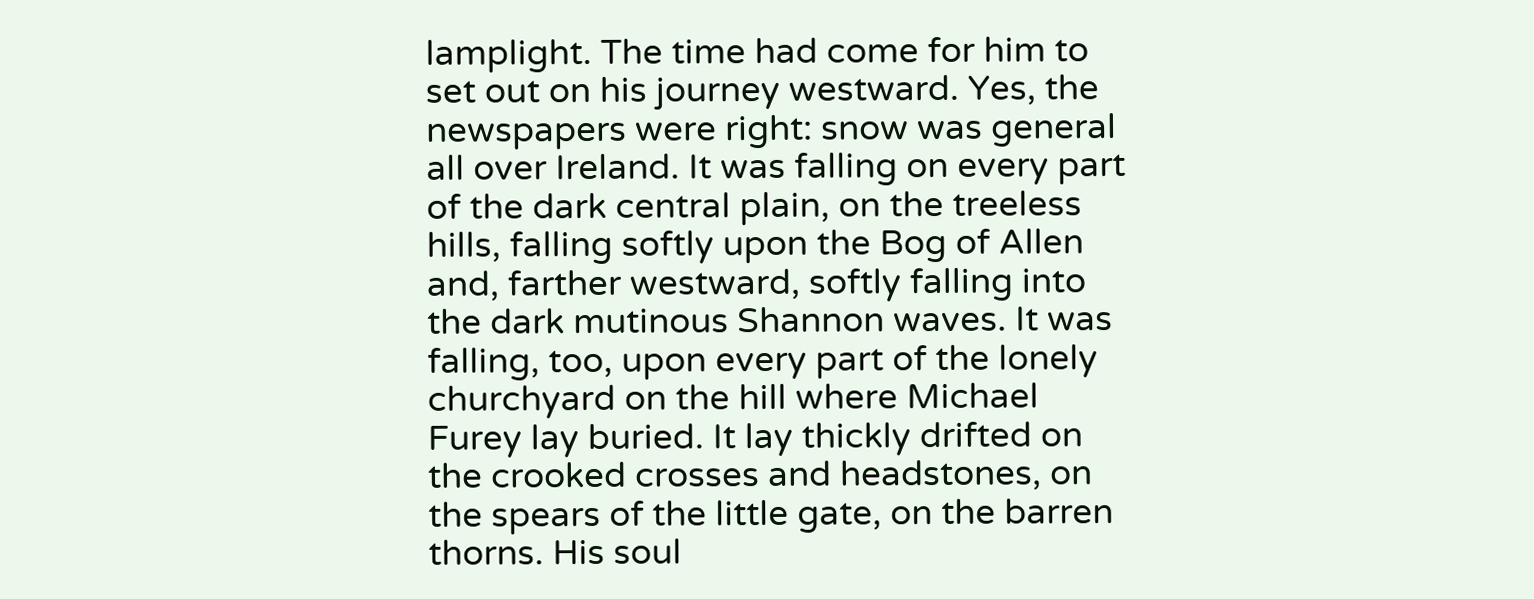lamplight. The time had come for him to set out on his journey westward. Yes, the newspapers were right: snow was general all over Ireland. It was falling on every part of the dark central plain, on the treeless hills, falling softly upon the Bog of Allen and, farther westward, softly falling into the dark mutinous Shannon waves. It was falling, too, upon every part of the lonely churchyard on the hill where Michael Furey lay buried. It lay thickly drifted on the crooked crosses and headstones, on the spears of the little gate, on the barren thorns. His soul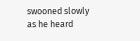swooned slowly as he heard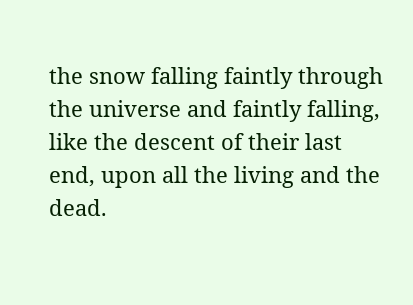the snow falling faintly through the universe and faintly falling, like the descent of their last end, upon all the living and the dead.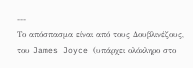---
Το απόσπασμα είναι από τους Δουβλινέζους, του James Joyce (υπάρχει ολόκληρο στο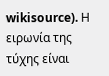wikisource). Η ειρωνία της τύχης είναι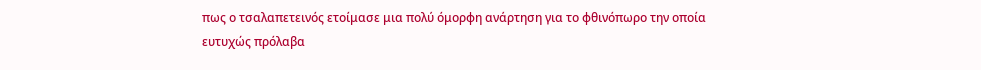πως ο τσαλαπετεινός ετοίμασε μια πολύ όμορφη ανάρτηση για το φθινόπωρο την οποία ευτυχώς πρόλαβα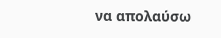να απολαύσω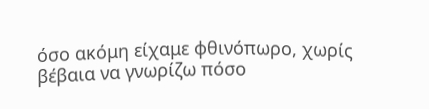όσο ακόμη είχαμε φθινόπωρο, χωρίς βέβαια να γνωρίζω πόσο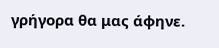γρήγορα θα μας άφηνε.